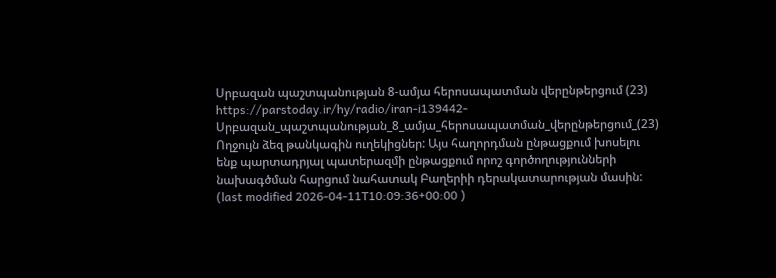Սրբազան պաշտպանության 8-ամյա հերոսապատման վերընթերցում (23)
https://parstoday.ir/hy/radio/iran-i139442-Սրբազան_պաշտպանության_8_ամյա_հերոսապատման_վերընթերցում_(23)
Ողջույն ձեզ թանկագին ուղեկիցներ: Այս հաղորդման ընթացքում խոսելու ենք պարտադրյալ պատերազմի ընթացքում որոշ գործողությունների նախագծման հարցում նահատակ Բաղերիի դերակատարության մասին:
(last modified 2026-04-11T10:09:36+00:00 )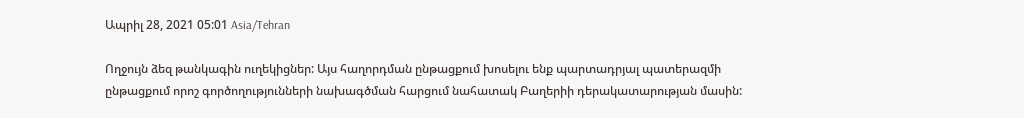Ապրիլ 28, 2021 05:01 Asia/Tehran

Ողջույն ձեզ թանկագին ուղեկիցներ: Այս հաղորդման ընթացքում խոսելու ենք պարտադրյալ պատերազմի ընթացքում որոշ գործողությունների նախագծման հարցում նահատակ Բաղերիի դերակատարության մասին: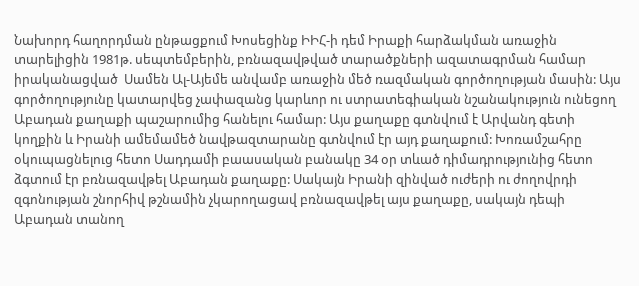Նախորդ հաղորդման ընթացքում Խոսեցինք ԻԻՀ-ի դեմ Իրաքի հարձակման առաջին տարելիցին 1981թ. սեպտեմբերին, բռնազավթված տարածքների ազատագրման համար իրականացված  Սամեն Ալ-Այեմե անվամբ առաջին մեծ ռազմական գործողության մասին: Այս գործողությունը կատարվեց չափազանց կարևոր ու ստրատեգիական նշանակություն ունեցող Աբադան քաղաքի պաշարումից հանելու համար: Այս քաղաքը գտնվում է Արվանդ գետի կողքին և Իրանի ամեմամեծ նավթազտարանը գտնվում էր այդ քաղաքում: Խոռամշահրը օկուպացնելուց հետո Սադդամի բաասական բանակը 34 օր տևած դիմադրությունից հետո ձգտում էր բռնազավթել Աբադան քաղաքը: Սակայն Իրանի զինված ուժերի ու ժողովրդի զգոնության շնորհիվ թշնամին չկարողացավ բռնազավթել այս քաղաքը, սակայն դեպի Աբադան տանող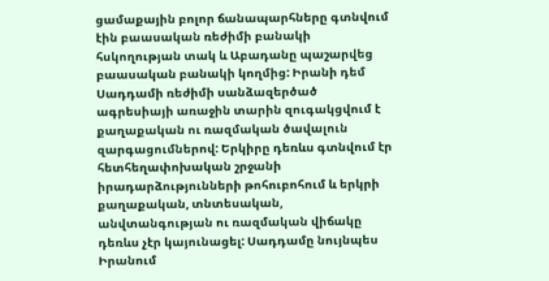ցամաքային բոլոր ճանապարհները գտնվում էին բաասական ռեժիմի բանակի հսկողության տակ և Աբադանը պաշարվեց բաասական բանակի կողմից: Իրանի դեմ Սադդամի ռեժիմի սանձազերծած ագրեսիայի առաջին տարին զուգակցվում է քաղաքական ու ռազմական ծավալուն զարգացումներով: Երկիրը դեռևս գտնվում էր հետհեղափոխական շրջանի իրադարձությունների թոհուբոհում և երկրի քաղաքական, տնտեսական, անվտանգության ու ռազմական վիճակը դեռևս չէր կայունացել: Սադդամը նույնպես Իրանում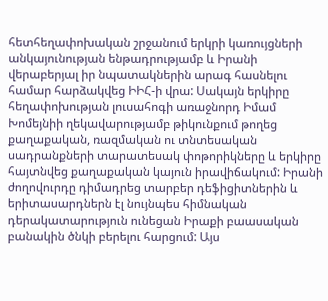հետհեղափոխական շրջանում երկրի կառույցների անկայունության ենթադրությամբ և Իրանի վերաբերյալ իր նպատակներին արագ հասնելու համար հարձակվեց ԻԻՀ-ի վրա: Սակայն երկիրը հեղափոխության լուսահոգի առաջնորդ Իմամ Խոմեյնիի ղեկավարությամբ թիկունքում թողեց քաղաքական, ռազմական ու տնտեսական սադրանքների տարատեսակ փոթորիկները և երկիրը հայտնվեց քաղաքական կայուն իրավիճակում: Իրանի ժողովուրդը դիմադրեց տարբեր դեֆիցիտներին և երիտասարդներն էլ նույնպես հիմնական դերակատարություն ունեցան Իրաքի բաասական բանակին ծնկի բերելու հարցում: Այս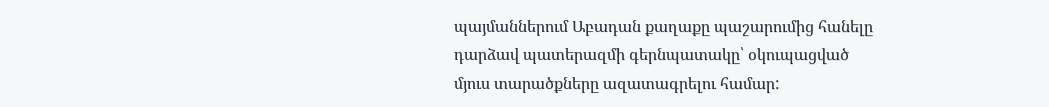պայմաններում Աբադան քաղաքը պաշարումից հանելը դարձավ պատերազմի գերնպատակը՝ օկուպացված մյուս տարածքները ազատագրելու համար: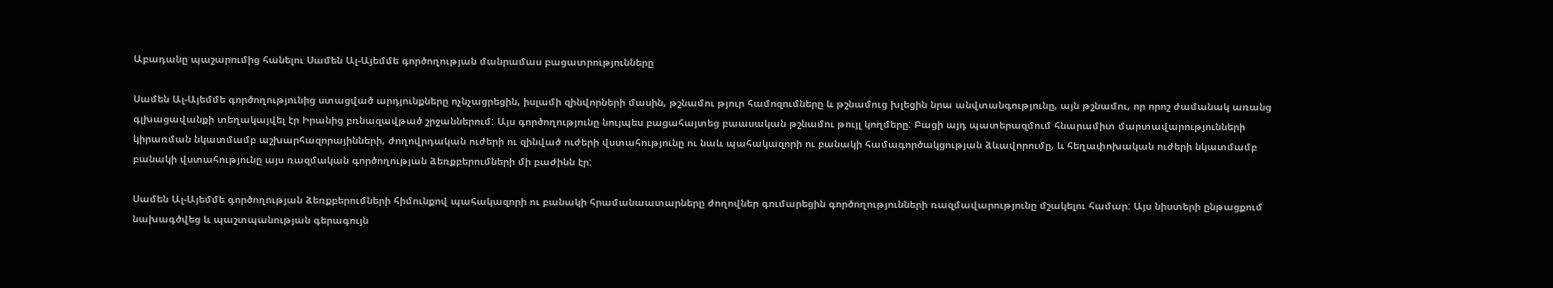Աբադանը պաշարումից հանելու Սամեն Ալ-Այեմմե գործողության մանրամաս բացատրությունները

Սամեն Ալ-Այեմմե գործողությունից ստացված արդյունքները ոչնչացրեցին, իսլամի զինվորների մասին, թշնամու թյուր համոզումները և թշնամուց խլեցին նրա անվտանգությունը, այն թշնամու, որ որոշ ժամանակ առանց գլխացավանքի տեղակայվել էր Իրանից բռնազավթած շրջաններում: Այս գործողությունը նույպես բացահայտեց բաասական թշնամու թույլ կողմերը: Բացի այդ պատերազմում հնարամիտ մարտավարությունների կիրառման նկատմամբ աշխարհազորայինների, ժողովրդական ուժերի ու զինված ուժերի վստահությունը ու նաև պահակազորի ու բանակի համագործակցության ձևավորումը, և հեղափոխական ուժերի նկատմամբ բանակի վստահությունը այս ռազմական գործողության ձեռքբերումների մի բաժինն էր:

Սամեն Ալ-Այեմմե գործողության ձեռքբերումների հիմունքով պահակազորի ու բանակի հրամանաատարները ժողովներ գումարեցին գործողությունների ռազմավարությունը մշակելու համար: Այս նիստերի ընթացքում նախագծվեց և պաշտպանության գերագույն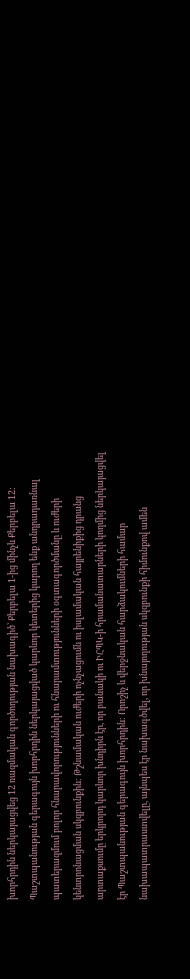խորհրդին ներկայացվեց 12 ռազմական գործողության նախագիծ՝ Քերբելա 1-ից մինչև Քերբելա 12: Պաշտպանության գերագույն խորհրդին ներկայացված կարևոր կետերից կարող ենք անդրադառնալ պատերազմում բոլոր հնարավորությունների ու հնարամտությունների օգտագործմանը և ուժերի կենտրոնացման սկզբունքին: Թշնամական ուժերի ոչնչացումն ու իսլամական հայրենիքից դրանց արտաքսումը երկրորդ կարևոր խնդիրն էր, որ բանակի ու ԻՀՊԿ-ի հրամանատարների կողմից ներկայացվել էր Պաշտպանության գերագույն խորհրդին: Որոշիչ և վերջնական հարձակումների համար նախապատրաստվելը, այնպես էր նախագծվել, որ խնայողության սկզբունքի հիմունքով ամեն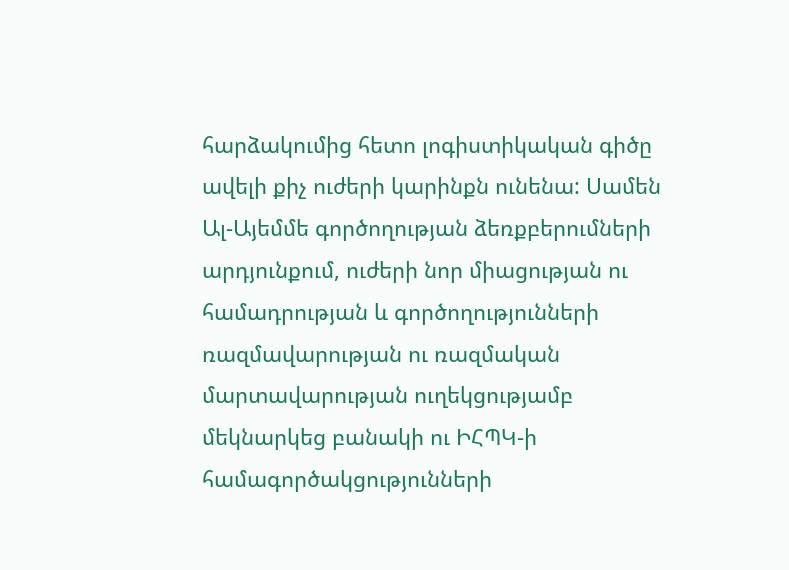հարձակումից հետո լոգիստիկական գիծը ավելի քիչ ուժերի կարինքն ունենա: Սամեն Ալ-Այեմմե գործողության ձեռքբերումների արդյունքում, ուժերի նոր միացության ու համադրության և գործողությունների ռազմավարության ու ռազմական մարտավարության ուղեկցությամբ մեկնարկեց բանակի ու ԻՀՊԿ-ի համագործակցությունների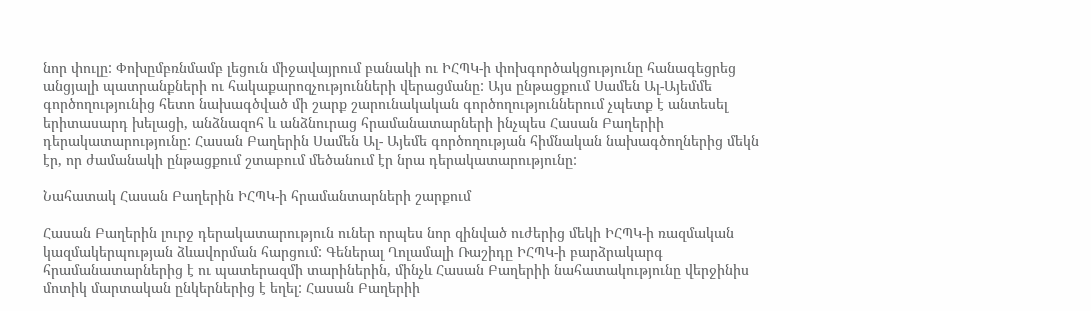նոր փուլը: Փոխըմբռնմամբ լեցուն միջավայրում բանակի ու ԻՀՊԿ-ի փոխգործակցությունը հանագեցրեց անցյալի պատրանքների ու հակաքարոզչությունների վերացմանը: Այս ընթացքում Սամեն Ալ-Այեմմե գործողությունից հետո նախագծված մի շարք շարունակական գործողություններում չպետք է անտեսել երիտասարդ խելացի, անձնազոհ և անձնուրաց հրամանատարների ինչպես Հասան Բաղերիի դերակատարությունը: Հասան Բաղերին Սամեն Ալ- Այեմե գործողության հիմնական նախագծողներից մեկն էր, որ ժամանակի ընթացքում շտաբում մեծանում էր նրա դերակատարությունը:

Նահատակ Հասան Բաղերին ԻՀՊԿ-ի հրամանտարների շարքում

Հասան Բաղերին լուրջ դերակատարություն ուներ որպես նոր զինված ուժերից մեկի ԻՀՊԿ-ի ռազմական կազմակերպության ձևավորման հարցում: Գեներալ Ղոլամալի Ռաշիդը ԻՀՊԿ-ի բարձրակարգ հրամանատարներից է ու պատերազմի տարիներին, մինչև Հասան Բաղերիի նահատակությունը վերջինիս մոտիկ մարտական ընկերներից է եղել: Հասան Բաղերիի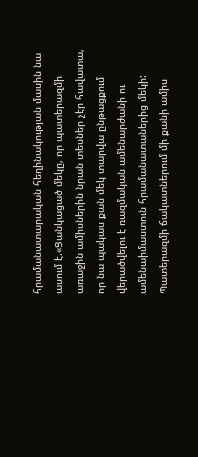հրամանատարական հեղինակության մասին նա ասում է.«Ցանկացած մեկը, որ պատերազմի առաջին ամիսներին նրան տեսներ չէր հավատա, որ նա պակաս քան մեկ տարվա ընթացքում վերածվելու է ռազմական ամենարժանի ու ամենաիմաստուն հրամանատաներից մեկի: Պատերազմի ճակատներում մի քանի ամիս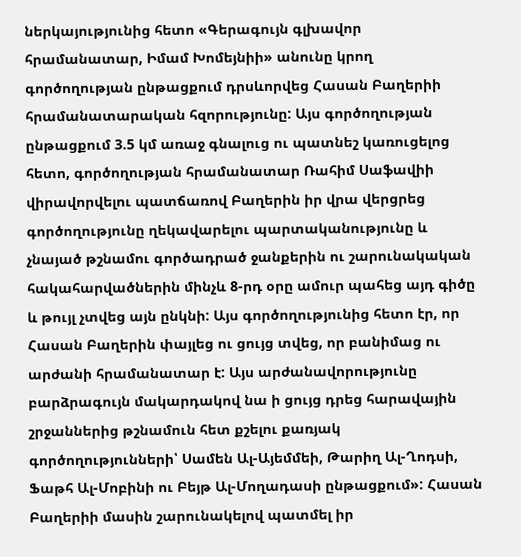ներկայությունից հետո «Գերագույն գլխավոր հրամանատար, Իմամ Խոմեյնիի» անունը կրող գործողության ընթացքում դրսևորվեց Հասան Բաղերիի հրամանատարական հզորությունը: Այս գործողության ընթացքում 3.5 կմ առաջ գնալուց ու պատնեշ կառուցելոց հետո, գործողության հրամանատար Ռահիմ Սաֆավիի վիրավորվելու պատճառով Բաղերին իր վրա վերցրեց գործողությունը ղեկավարելու պարտականությունը և չնայած թշնամու գործադրած ջանքերին ու շարունակական հակահարվածներին մինչև 8-րդ օրը ամուր պահեց այդ գիծը և թույլ չտվեց այն ընկնի: Այս գործողությունից հետո էր, որ Հասան Բաղերին փայլեց ու ցույց տվեց, որ բանիմաց ու արժանի հրամանատար է: Այս արժանավորությունը բարձրագույն մակարդակով նա ի ցույց դրեց հարավային շրջաններից թշնամուն հետ քշելու քառյակ գործողությունների՝ Սամեն Ալ-Այեմմեի, Թարիղ Ալ-Ղոդսի, Ֆաթհ Ալ-Մոբինի ու Բեյթ Ալ-Մողադասի ընթացքում»: Հասան Բաղերիի մասին շարունակելով պատմել իր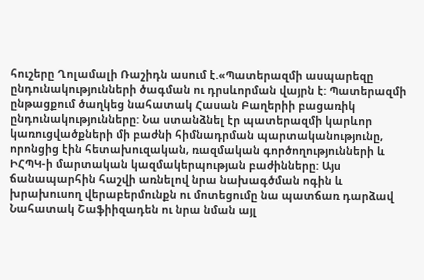հուշերը Ղոլամալի Ռաշիդն ասում է.«Պատերազմի ասպարեզը ընդունակությունների ծագման ու դրսևորման վայրն է: Պատերազմի ընթացքում ծաղկեց նահատակ Հասան Բաղերիի բացառիկ ընդունակությունները: Նա ստանձնել էր պատերազմի կարևոր կառուցվածքների մի բաժնի հիմնադրման պարտականությունը, որոնցից էին հետախուզական, ռազմական գործողությունների և ԻՀՊԿ-ի մարտական կազմակերպության բաժինները: Այս ճանապարհին հաշվի առնելով նրա նախագծման ոգին և խրախուսող վերաբերմունքն ու մոտեցումը նա պատճառ դարձավ Նահատակ Շաֆիիզադեն ու նրա նման այլ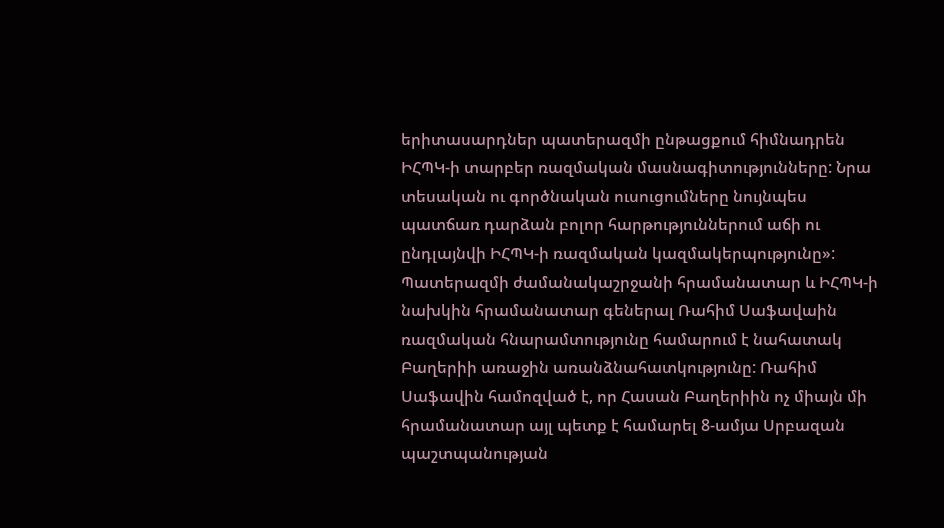երիտասարդներ պատերազմի ընթացքում հիմնադրեն ԻՀՊԿ-ի տարբեր ռազմական մասնագիտությունները: Նրա տեսական ու գործնական ուսուցումները նույնպես պատճառ դարձան բոլոր հարթություններում աճի ու ընդլայնվի ԻՀՊԿ-ի ռազմական կազմակերպությունը»: Պատերազմի ժամանակաշրջանի հրամանատար և ԻՀՊԿ-ի նախկին հրամանատար գեներալ Ռահիմ Սաֆավաին ռազմական հնարամտությունը համարում է նահատակ Բաղերիի առաջին առանձնահատկությունը: Ռահիմ Սաֆավին համոզված է, որ Հասան Բաղերիին ոչ միայն մի հրամանատար այլ պետք է համարել 8-ամյա Սրբազան պաշտպանության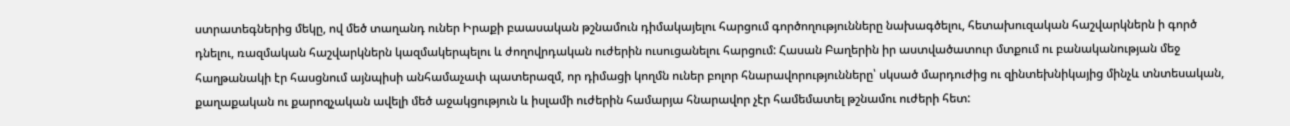ստրատեգներից մեկը, ով մեծ տաղանդ ուներ Իրաքի բաասական թշնամուն դիմակայելու հարցում գործողությունները նախագծելու, հետախուզական հաշվարկներն ի գործ դնելու, ռազմական հաշվարկներն կազմակերպելու և ժողովրդական ուժերին ուսուցանելու հարցում: Հասան Բաղերին իր աստվածատուր մտքում ու բանականության մեջ հաղթանակի էր հասցնում այնպիսի անհամաչափ պատերազմ, որ դիմացի կողմն ուներ բոլոր հնարավորությունները՝ սկսած մարդուժից ու զինտեխնիկայից մինչև տնտեսական, քաղաքական ու քարոզչական ավելի մեծ աջակցություն և իսլամի ուժերին համարյա հնարավոր չէր համեմատել թշնամու ուժերի հետ: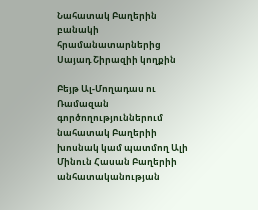Նահատակ Բաղերին բանակի հրամանատարներից Սայադ Շիրազիի կողքին

Բեյթ Ալ-Մողադաս ու Ռամազան գործողություններում նահատակ Բաղերիի խոսնակ կամ պատմող Ալի Մինուն Հասան Բաղերիի անհատականության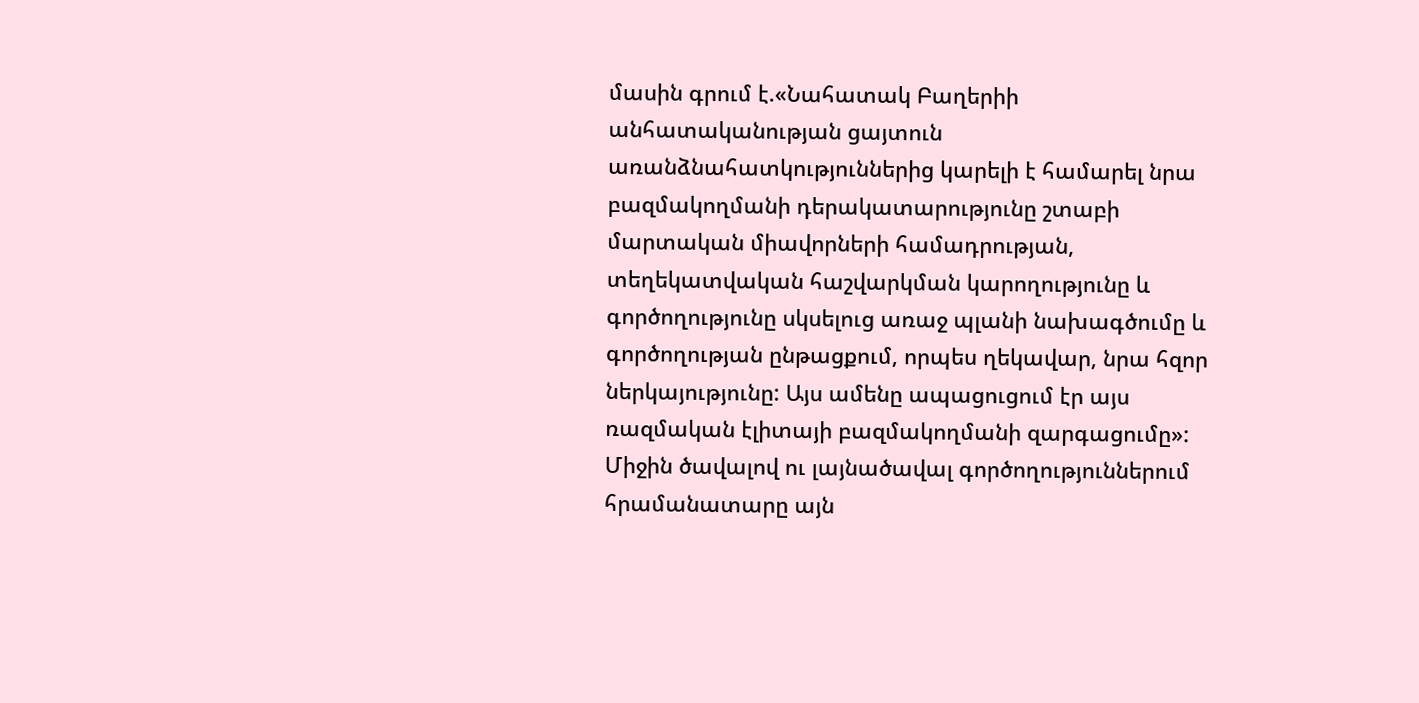մասին գրում է.«Նահատակ Բաղերիի անհատականության ցայտուն առանձնահատկություններից կարելի է համարել նրա բազմակողմանի դերակատարությունը շտաբի մարտական միավորների համադրության, տեղեկատվական հաշվարկման կարողությունը և գործողությունը սկսելուց առաջ պլանի նախագծումը և գործողության ընթացքում, որպես ղեկավար, նրա հզոր ներկայությունը: Այս ամենը ապացուցում էր այս ռազմական էլիտայի բազմակողմանի զարգացումը»: Միջին ծավալով ու լայնածավալ գործողություններում հրամանատարը այն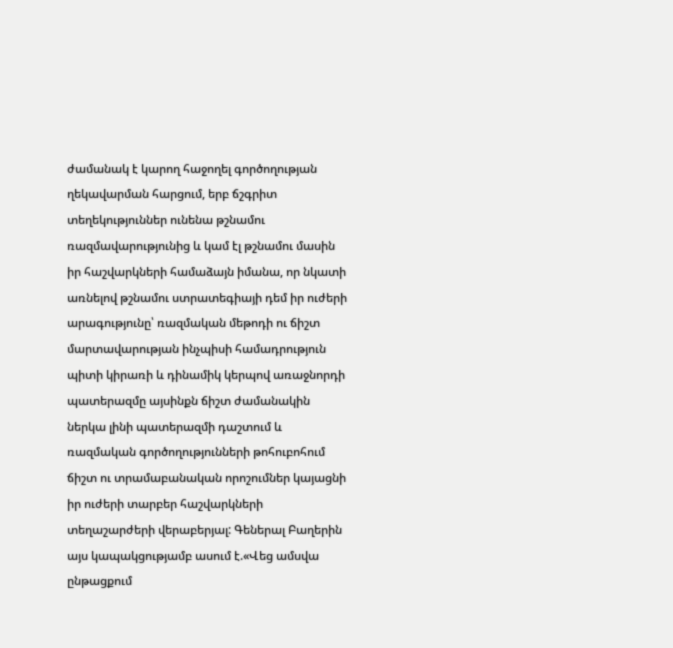ժամանակ է կարող հաջողել գործողության ղեկավարման հարցում, երբ ճշգրիտ տեղեկություններ ունենա թշնամու ռազմավարությունից և կամ էլ թշնամու մասին իր հաշվարկների համաձայն իմանա, որ նկատի առնելով թշնամու ստրատեգիայի դեմ իր ուժերի արագությունը՝ ռազմական մեթոդի ու ճիշտ մարտավարության ինչպիսի համադրություն պիտի կիրառի և դինամիկ կերպով առաջնորդի պատերազմը այսինքն ճիշտ ժամանակին ներկա լինի պատերազմի դաշտում և ռազմական գործողությունների թոհուբոհում ճիշտ ու տրամաբանական որոշումներ կայացնի իր ուժերի տարբեր հաշվարկների տեղաշարժերի վերաբերյալ: Գեներալ Բաղերին այս կապակցությամբ ասում է.«Վեց ամսվա ընթացքում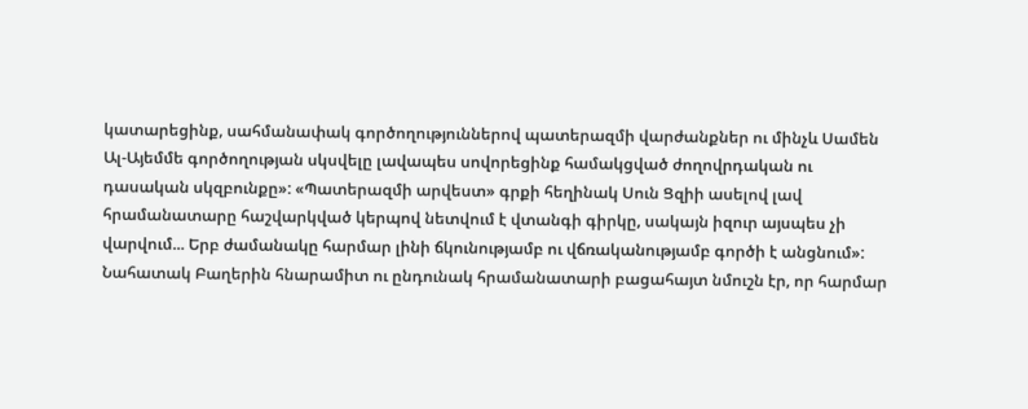կատարեցինք, սահմանափակ գործողություններով պատերազմի վարժանքներ ու մինչև Սամեն Ալ-Այեմմե գործողության սկսվելը լավապես սովորեցինք համակցված ժողովրդական ու դասական սկզբունքը»: «Պատերազմի արվեստ» գրքի հեղինակ Սուն Ցզիի ասելով լավ հրամանատարը հաշվարկված կերպով նետվում է վտանգի գիրկը, սակայն իզուր այսպես չի վարվում... Երբ ժամանակը հարմար լինի ճկունությամբ ու վճռականությամբ գործի է անցնում»: Նահատակ Բաղերին հնարամիտ ու ընդունակ հրամանատարի բացահայտ նմուշն էր, որ հարմար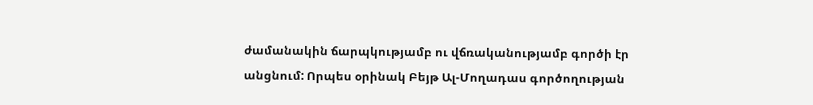ժամանակին ճարպկությամբ ու վճռականությամբ գործի էր անցնում: Որպես օրինակ Բեյթ Ալ-Մողադաս գործողության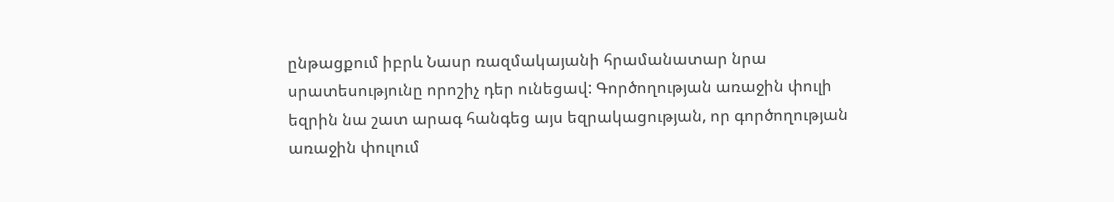ընթացքում իբրև Նասր ռազմակայանի հրամանատար նրա սրատեսությունը որոշիչ դեր ունեցավ: Գործողության առաջին փուլի եզրին նա շատ արագ հանգեց այս եզրակացության, որ գործողության առաջին փուլում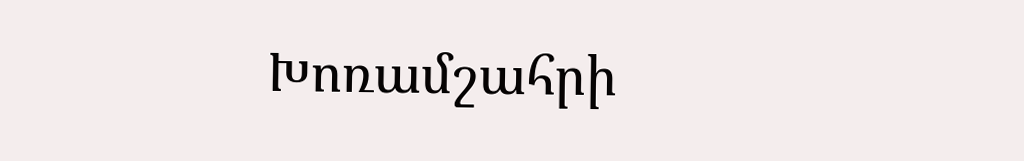Խոռամշահրի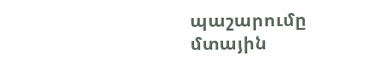պաշարումը մտային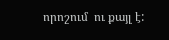որոշում  ու քայլ է: